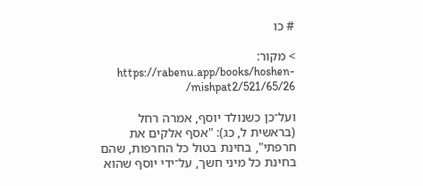# כו

> מקור: https://rabenu.app/books/hoshen-mishpat2/521/65/26/

ועל־כן כשנולד יוסף, אמרה רחל (בראשית ל, כג): "אסף אלקים את חרפתי", בחינת בטול כל החרפות, שהם בחינת כל מיני חשך, על־ידי יוסף שהוא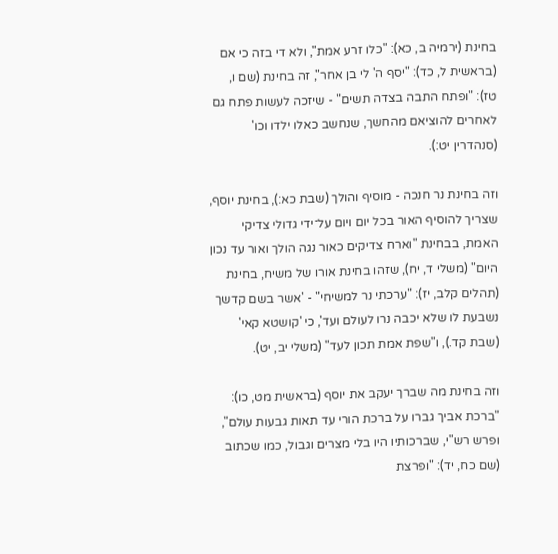בחינת (ירמיה ב, כא): "כלו זרע אמת", ולא די בזה כי אם (בראשית ל, כד): "יסף ה' לי בן אחר", זה בחינת (שם ו, טז): "ופתח התבה בצדה תשים" - שיזכה לעשות פתח גם לאחרים להוציאם מהחשך, שנחשב כאלו ילדו וכו' (סנהדרין יט:).

וזה בחינת נר חנכה - מוסיף והולך (שבת כא:), בחינת יוסף, שצריך להוסיף האור בכל יום ויום על־ידי גדולי צדיקי האמת, בבחינת "וארח צדיקים כאור נגה הולך ואור עד נכון היום" (משלי ד, יח), שזהו בחינת אורו של משיח, בחינת (תהלים קלב, יז): "ערכתי נר למשיחי" - 'אשר בשם קדשך נשבעת לו שלא יכבה נרו לעולם ועד', כי 'קושטא קאי' (שבת קד.), ו"שפת אמת תכון לעד" (משלי יב, יט).

וזה בחינת מה שברך יעקב את יוסף (בראשית מט, כו): "ברכת אביך גברו על ברכת הורי עד תאות גבעות עולם", ופרש רש"י, שברכותיו היו בלי מצרים וגבול, כמו שכתוב (שם כח, יד): "ופרצת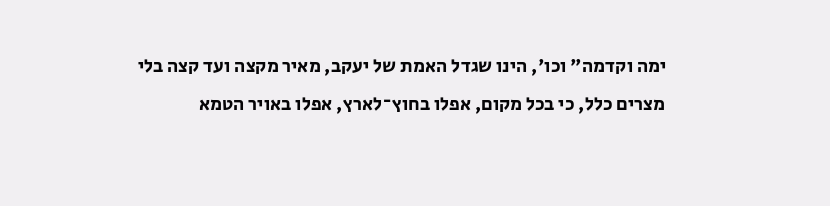ימה וקדמה" וכו', הינו שגדל האמת של יעקב, מאיר מקצה ועד קצה בלי מצרים כלל, כי בכל מקום, אפלו בחוץ־לארץ, אפלו באויר הטמא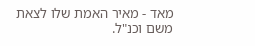מאד - מאיר האמת שלו לצאת משם וכנ"ל.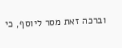וברכה זאת מסר ליוסף, כי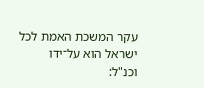עקר המשכת האמת לכל ישראל הוא על־ידו וכנ"ל: